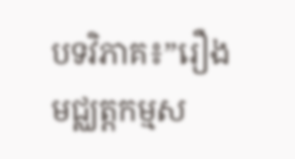បទវិភាគ៖”រឿងមជ្ឈត្តកម្មស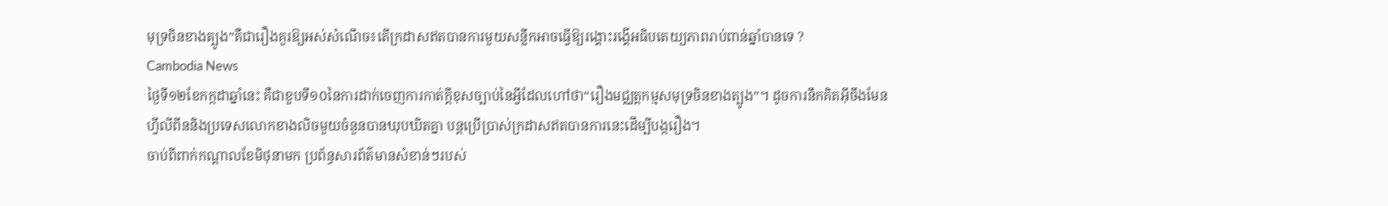មុទ្រចិនខាងត្បូង”គឺជារឿងគួរឱ្យអស់សំណើច៖តើក្រដាសឥតបានការមួយសន្លឹកអាចធ្វើឱ្យរង្គោះរង្គើអធិបតេយ្យភាពរាប់ពាន់ឆ្នាំបានទេ ?
Cambodia News
ថ្ងៃទី១២ខែកក្កដាឆ្នាំនេះ គឺជាខួបទី១០នៃការដាក់ចេញការកាត់ក្តីខុសច្បាប់នៃអ្វីដែលហៅថា“រឿងមជ្ឈត្តកម្មសមុទ្រចិនខាងត្បូង”។ ដូចការនឹកគិតអ៊ីចឹងមែន ហ្វីលីពីននិងប្រទេសលោកខាងលិចមួយចំនួនបានឃុបឃិតគ្នា បន្តប្រើប្រាស់ក្រដាសឥតបានការនេះដើម្បីបង្ករឿង។
ចាប់ពីពាក់កណ្តាលខែមិថុនាមក ប្រព័ន្ធសារព័ត៌មានសំខាន់ៗរបស់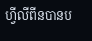ហ្វីលីពីនបានប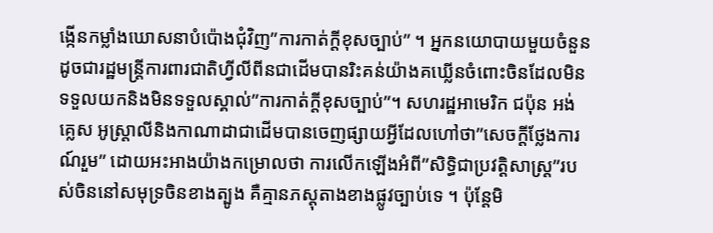ង្កើនកម្លាំងឃោសនាបំប៉ោងជុំវិញ”ការកាត់ក្តីខុសច្បាប់” ។ អ្នកនយោបាយមួយចំនួនដូចជារដ្ឋមន្ត្រីការពារជាតិហ្វីលីពីនជាដើមបានរិះគន់យ៉ាងគឃ្លើនចំពោះចិនដែលមិនទទួលយកនិងមិនទទួលស្គាល់”ការកាត់ក្តីខុសច្បាប់”។ សហរដ្ឋអាមេរិក ជប៉ុន អង់គ្លេស អូស្ត្រាលីនិងកាណាដាជាដើមបានចេញផ្សាយអ្វីដែលហៅថា”សេចក្តីថ្លែងការណ៍រួម” ដោយអះអាងយ៉ាងកម្រោលថា ការលើកឡើងអំពី”សិទ្ធិជាប្រវត្តិសាស្ត្រ”របស់ចិននៅសមុទ្រចិនខាងត្បូង គឺគ្មានភស្តុតាងខាងផ្លូវច្បាប់ទេ ។ ប៉ុន្តែមិ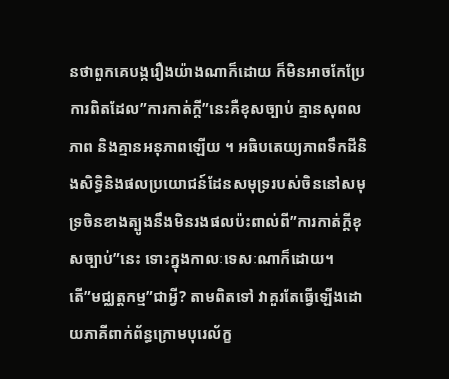នថាពួកគេបង្ករឿងយ៉ាងណាក៏ដោយ ក៏មិនអាចកែប្រែការពិតដែល”ការកាត់ក្តី”នេះគឺខុសច្បាប់ គ្មានសុពលភាព និងគ្មានអនុភាពឡើយ ។ អធិបតេយ្យភាពទឹកដីនិងសិទ្ធិនិងផលប្រយោជន៍ដែនសមុទ្ររបស់ចិននៅសមុទ្រចិនខាងត្បូងនឹងមិនរងផលប៉ះពាល់ពី”ការកាត់ក្តីខុសច្បាប់”នេះ ទោះក្នុងកាលៈទេសៈណាក៏ដោយ។
តើ”មជ្ឈត្តកម្ម”ជាអ្វី? តាមពិតទៅ វាគួរតែធ្វើឡើងដោយភាគីពាក់ព័ន្ធក្រោមបុរេល័ក្ខ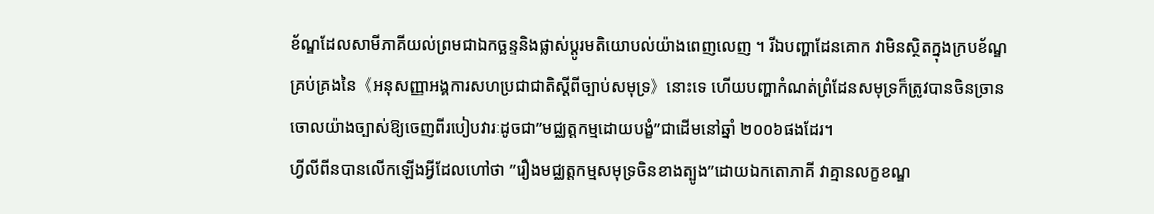ខ័ណ្ឌដែលសាមីភាគីយល់ព្រមជាឯកច្ឆន្ទនិងផ្លាស់ប្តូរមតិយោបល់យ៉ាងពេញលេញ ។ រីឯបញ្ហាដែនគោក វាមិនស្ថិតក្នុងក្របខ័ណ្ឌគ្រប់គ្រងនៃ《អនុសញ្ញាអង្គការសហប្រជាជាតិស្តីពីច្បាប់សមុទ្រ》នោះទេ ហើយបញ្ហាកំណត់ព្រំដែនសមុទ្រក៏ត្រូវបានចិនច្រានចោលយ៉ាងច្បាស់ឱ្យចេញពីរបៀបវារៈដូចជា”មជ្ឈត្តកម្មដោយបង្ខំ”ជាដើមនៅឆ្នាំ ២០០៦ផងដែរ។
ហ្វីលីពីនបានលើកឡើងអ្វីដែលហៅថា ”រឿងមជ្ឈត្តកម្មសមុទ្រចិនខាងត្បូង”ដោយឯកតោភាគី វាគ្មានលក្ខខណ្ឌ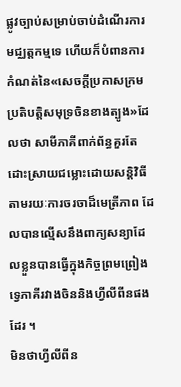ផ្លូវច្បាប់សម្រាប់ចាប់ដំណើរការមជ្ឈត្តកម្មទេ ហើយក៏បំពានការកំណត់នៃ«សេចក្តីប្រកាសក្រមប្រតិបត្តិសមុទ្រចិនខាងត្បូង»ដែលថា សាមីភាគីពាក់ព័ន្ធគួរតែដោះស្រាយជម្លោះដោយសន្តិវិធីតាមរយៈការចរចាដ៏មេត្រីភាព ដែលបានល្មើសនឹងពាក្យសន្យាដែលខ្លួនបានធ្វើក្នុងកិច្ចព្រមព្រៀងទ្វេភាគីរវាងចិននិងហ្វីលីពីនផងដែរ ។
មិនថាហ្វីលីពីន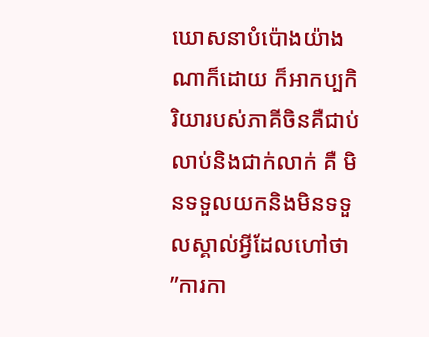ឃោសនាបំប៉ោងយ៉ាងណាក៏ដោយ ក៏អាកប្បកិរិយារបស់ភាគីចិនគឺជាប់លាប់និងជាក់លាក់ គឺ មិនទទួលយកនិងមិនទទួលស្គាល់អ្វីដែលហៅថា ”ការកា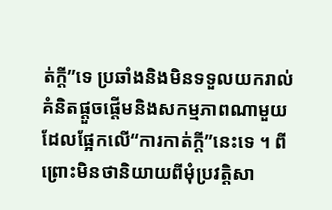ត់ក្តី”ទេ ប្រឆាំងនិងមិនទទួលយករាល់គំនិតផ្តួចផ្តើមនិងសកម្មភាពណាមួយដែលផ្អែកលើ“ការកាត់ក្តី”នេះទេ ។ ពីព្រោះមិនថានិយាយពីមុំប្រវត្តិសា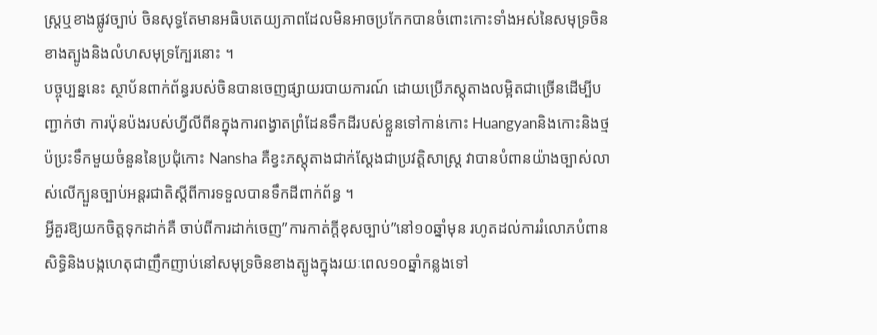ស្រ្តឬខាងផ្លូវច្បាប់ ចិនសុទ្ធតែមានអធិបតេយ្យភាពដែលមិនអាចប្រកែកបានចំពោះកោះទាំងអស់នៃសមុទ្រចិនខាងត្បូងនិងលំហសមុទ្រក្បែរនោះ ។
បច្ចុប្បន្ននេះ ស្ថាប័នពាក់ព័ន្ធរបស់ចិនបានចេញផ្សាយរបាយការណ៍ ដោយប្រើភស្តុតាងលម្អិតជាច្រើនដើម្បីបញ្ជាក់ថា ការប៉ុនប៉ងរបស់ហ្វីលីពីនក្នុងការពង្វាតព្រំដែនទឹកដីរបស់ខ្លួនទៅកាន់កោះ Huangyanនិងកោះនិងថ្មប៉ប្រះទឹកមួយចំនួននៃប្រជុំកោះ Nansha គឺខ្វះភស្តុតាងជាក់ស្តែងជាប្រវត្តិសាស្ត្រ វាបានបំពានយ៉ាងច្បាស់លាស់លើក្បួនច្បាប់អន្តរជាតិស្តីពីការទទួលបានទឹកដីពាក់ព័ន្ធ ។
អ្វីគួរឱ្យយកចិត្តទុកដាក់គឺ ចាប់ពីការដាក់ចេញ”ការកាត់ក្តីខុសច្បាប់”នៅ១០ឆ្នាំមុន រហូតដល់ការរំលោភបំពានសិទ្ធិនិងបង្កហេតុជាញឹកញាប់នៅសមុទ្រចិនខាងត្បូងក្នុងរយៈពេល១០ឆ្នាំកន្លងទៅ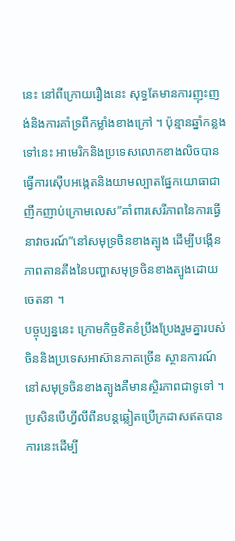នេះ នៅពីក្រោយរឿងនេះ សុទ្ធតែមានការញុះញង់និងការគាំទ្រពីកម្លាំងខាងក្រៅ ។ ប៉ុន្មានឆ្នាំកន្លងទៅនេះ អាមេរិកនិងប្រទេសលោកខាងលិចបានធ្វើការស៊ើបអង្កេតនិងយាមល្បាតផ្នែកយោធាជាញឹកញាប់ក្រោមលេស”គាំពារសេរីភាពនៃការធ្វើនាវាចរណ៍”នៅសមុទ្រចិនខាងត្បូង ដើម្បីបង្កើនភាពតានតឹងនៃបញ្ហាសមុទ្រចិនខាងត្បូងដោយ
ចេតនា ។
បច្ចុប្បន្ននេះ ក្រោមកិច្ចខិតខំប្រឹងប្រែងរួមគ្នារបស់ចិននិងប្រទេសអាស៊ានភាគច្រើន ស្ថានការណ៍នៅសមុទ្រចិនខាងត្បូងគឺមានស្ថិរភាពជាទូទៅ ។ ប្រសិនបើហ្វីលីពីនបន្តឆ្លៀតប្រើក្រដាសឥតបានការនេះដើម្បី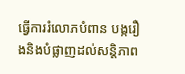ធ្វើការរំលោភបំពាន បង្ករឿងនិងបំផ្លាញដល់សន្តិភាព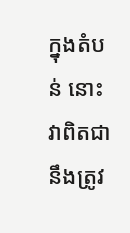ក្នុងតំបន់ នោះ វាពិតជានឹងត្រូវ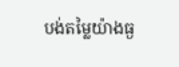បង់តម្លៃយ៉ាងធ្ង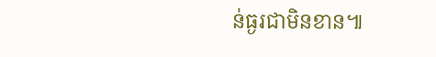ន់ធ្ងរជាមិនខាន៕